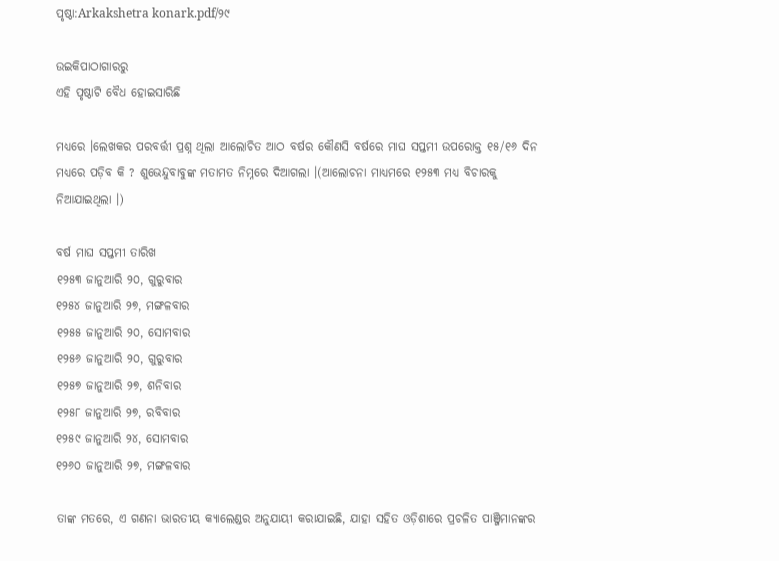ପୃଷ୍ଠା:Arkakshetra konark.pdf/୨୯

ଉଇକିପାଠାଗାର‌ରୁ
ଏହି ପୃଷ୍ଠାଟି ବୈଧ ହୋଇସାରିଛି

ମଧ୍ୟରେ ।ଲେଖକର ପରବର୍ତ୍ତୀ ପ୍ରଶ୍ନ ଥିଲା ଆଲୋଚିତ ଆଠ ବର୍ଷର କୌଣସି ବର୍ଷରେ ମାଘ ସପ୍ତମୀ ଉପରୋକ୍ତ ୧୫/୧୬ ଦିନ ମଧ୍ୟରେ ପଡ଼ିବ କି ? ଶୁଭେନ୍ଦୁବାବୁଙ୍କ ମତାମତ ନିମ୍ନରେ ଦିଆଗଲା ।(ଆଲୋଚନା ମାଧ୍ୟମରେ ୧୨୫୩ ମଧ୍ୟ ବିଚାରକୁ ନିଆଯାଇଥିଲା ।)

ବର୍ଷ ମାଘ ସପ୍ତମୀ ତାରିଖ
୧୨୫୩ ଜାନୁଆରି ୨୦, ଗୁରୁବାର
୧୨୫୪ ଜାନୁଆରି ୨୭, ମଙ୍ଗଳବାର
୧୨୫୫ ଜାନୁଆରି ୨୦, ସୋମବାର
୧୨୫୬ ଜାନୁଆରି ୨୦, ଗୁରୁବାର
୧୨୫୭ ଜାନୁଆରି ୨୭, ଶନିବାର
୧୨୫୮ ଜାନୁଆରି ୨୭, ରବିବାର
୧୨୫୯ ଜାନୁଆରି ୨୪, ସୋମବାର
୧୨୬୦ ଜାନୁଆରି ୨୭, ମଙ୍ଗଳବାର

ତାଙ୍କ ମତରେ, ଏ ଗଣନା ଭାରତୀୟ କ୍ୟାଲେଣ୍ଡର ଅନୁଯାୟୀ କରାଯାଇଛି, ଯାହା ସହିତ ଓଡ଼ିଶାରେ ପ୍ରଚଳିତ ପାଞ୍ଜିମାନଙ୍କର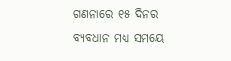ଗଣନାରେ ୧୫ ଦିନର ବ୍ୟବଧାନ ମଧ୍ୟ ସମୟେ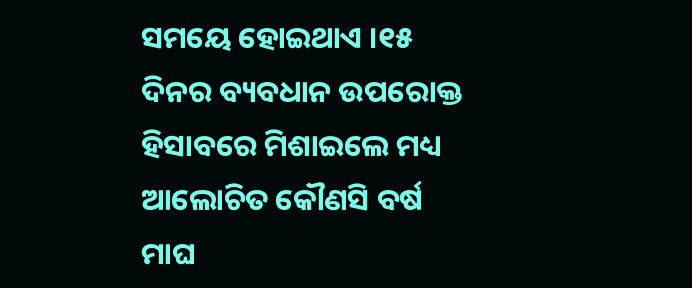ସମୟେ ହୋଇଥାଏ ।୧୫ ଦିନର ବ୍ୟବଧାନ ଉପରୋକ୍ତ ହିସାବରେ ମିଶାଇଲେ ମଧ୍ୟ ଆଲୋଚିତ କୌଣସି ବର୍ଷ ମାଘ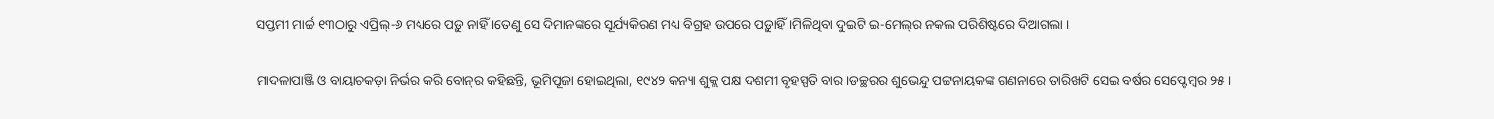ସପ୍ତମୀ ମାର୍ଚ୍ଚ ୧୩ଠାରୁ ଏପ୍ରିଲ୍‍-୬ ମଧ୍ୟରେ ପଡ଼ୁ ନାହିଁ ।ତେଣୁ ସେ ଦିମାନଙ୍କରେ ସୂର୍ଯ୍ୟକିରଣ ମଧ୍ୟ ବିଗ୍ରହ ଉପରେ ପଡ଼ୁାହିଁ ।ମିଳିଥିବା ଦୁଇଟି ଇ-ମେଲ୍‍ର ନକଲ ପରିଶିଷ୍ଟରେ ଦିଆଗଲା ।

ମାଦଳାପାଞ୍ଜି ଓ ବାୟାଚକଡ଼ା ନିର୍ଭର କରି ବୋନ୍‍ର କହିଛନ୍ତି, ଭୂମିପୂଜା ହୋଇଥିଲା, ୧୯୪୨ କନ୍ୟା ଶୁକ୍ଲ ପକ୍ଷ ଦଶମୀ ବୃହସ୍ପତି ବାର ।ଡଚ୍ଛରର ଶୁଭେନ୍ଦୁ ପଟ୍ଟନାୟକଙ୍କ ଗଣନାରେ ତାରିଖଟି ସେଇ ବର୍ଷର ସେପ୍ଟେମ୍ବର ୨୫ ।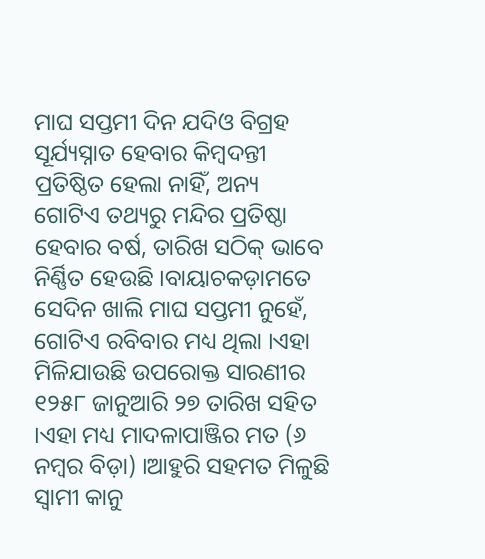ମାଘ ସପ୍ତମୀ ଦିନ ଯଦିଓ ବିଗ୍ରହ ସୂର୍ଯ୍ୟସ୍ନାତ ହେବାର କିମ୍ବଦନ୍ତୀ ପ୍ରତିଷ୍ଠିତ ହେଲା ନାହିଁ, ଅନ୍ୟ ଗୋଟିଏ ତଥ୍ୟରୁ ମନ୍ଦିର ପ୍ରତିଷ୍ଠା ହେବାର ବର୍ଷ, ତାରିଖ ସଠିକ୍‍ ଭାବେ ନିର୍ଣ୍ଣିତ ହେଉଛି ।ବାୟାଚକଡ଼ାମତେ ସେଦିନ ଖାଲି ମାଘ ସପ୍ତମୀ ନୁହେଁ, ଗୋଟିଏ ରବିବାର ମଧ୍ୟ ଥିଲା ।ଏହା ମିଳିଯାଉଛି ଉପରୋକ୍ତ ସାରଣୀର ୧୨୫୮ ଜାନୁଆରି ୨୭ ତାରିଖ ସହିତ ।ଏହା ମଧ୍ୟ ମାଦଳାପାଞ୍ଜିର ମତ (୬ ନମ୍ବର ବିଡ଼ା) ।ଆହୁରି ସହମତ ମିଳୁଛି ସ୍ୱାମୀ କାନୁ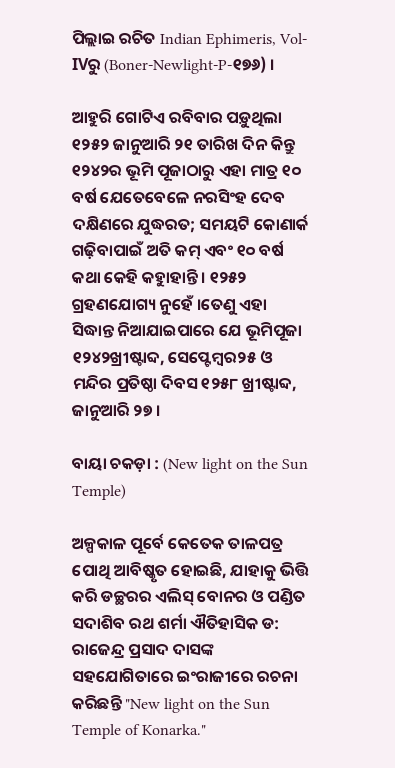ପିଲ୍ଲାଇ ରଚିତ Indian Ephimeris, Vol-IVରୁ (Boner-Newlight-P-୧୭୬) ।

ଆହୁରି ଗୋଟିଏ ରବିବାର ପଡ଼ୁଥିଲା ୧୨୫୨ ଜାନୁଆରି ୨୧ ତାରିଖ ଦିନ କିନ୍ତୁ ୧୨୪୨ର ଭୂମି ପୂଜାଠାରୁ ଏହା ମାତ୍ର ୧୦ ବର୍ଷ ଯେତେବେଳେ ନରସିଂହ ଦେବ ଦକ୍ଷିଣରେ ଯୁଦ୍ଧରତ; ସମୟଟି କୋଣାର୍କ ଗଢ଼ିବାପାଇଁ ଅତି କମ୍‍ ଏବଂ ୧୦ ବର୍ଷ କଥା କେହି କହୁାହାନ୍ତି । ୧୨୫୨ ଗ୍ରହଣଯୋଗ୍ୟ ନୁହେଁ ।ତେଣୁ ଏହା ସିଦ୍ଧାନ୍ତ ନିଆଯାଇପାରେ ଯେ ଭୂମିପୂଜା ୧୨୪୨ଖ୍ରୀଷ୍ଟାବ୍ଦ, ସେପ୍ଟେମ୍ବର୨୫ ଓ ମନ୍ଦିର ପ୍ରତିଷ୍ଠା ଦିବସ ୧୨୫୮ ଖ୍ରୀଷ୍ଟାବ୍ଦ, ଜାନୁଆରି ୨୭ ।

ବାୟା ଚକଡ଼ା : (New light on the Sun Temple)

ଅଳ୍ପକାଳ ପୂର୍ବେ କେତେକ ତାଳପତ୍ର ପୋଥି ଆବିଷ୍କୃତ ହୋଇଛି, ଯାହାକୁ ଭିତ୍ତି କରି ଡଚ୍ଛରର ଏଲିସ୍‍ ବୋନର ଓ ପଣ୍ଡିତ ସଦାଶିବ ରଥ ଶର୍ମା ଐତିହାସିକ ଡ: ରାଜେନ୍ଦ୍ର ପ୍ରସାଦ ଦାସଙ୍କ ସହଯୋଗିତାରେ ଇଂରାଜୀରେ ରଚନା କରିଛନ୍ତି "New light on the Sun Temple of Konarka."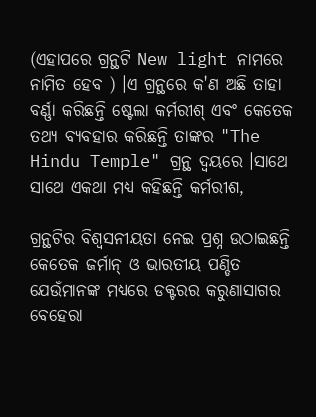(ଏହାପରେ ଗ୍ରନ୍ଥଟି New light ନାମରେ ନାମିତ ହେବ ) ।ଏ ଗ୍ରନ୍ଥରେ କ'ଣ ଅଛି ତାହା ବର୍ଣ୍ଣା କରିଛନ୍ତି ଷ୍ଟେଲା କର୍ମରୀଶ୍‍ ଏବଂ କେତେକ ତଥ୍ୟ ବ୍ୟବହାର କରିଛନ୍ତି ତାଙ୍କର "The Hindu Temple" ଗ୍ରନ୍ଥ ଦ୍ୱୟରେ ।ସାଥେ ସାଥେ ଏକଥା ମଧ୍ୟ କହିଛନ୍ତି କର୍ମରୀଶ,

ଗ୍ରନ୍ଥଟିର ବିଶ୍ୱସନୀୟତା ନେଇ ପ୍ରଶ୍ନ ଉଠାଇଛନ୍ତି କେତେକ ଜର୍ମାନ୍‍ ଓ ଭାରତୀୟ ପଣ୍ଡିତ ଯେଉଁମାନଙ୍କ ମଧ୍ୟରେ ଡକ୍ଟରର କରୁଣାସାଗର ବେହେରା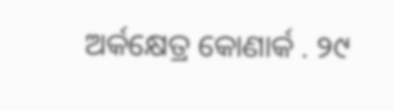ଅର୍କକ୍ଷେତ୍ର କୋଣାର୍କ . ୨୯